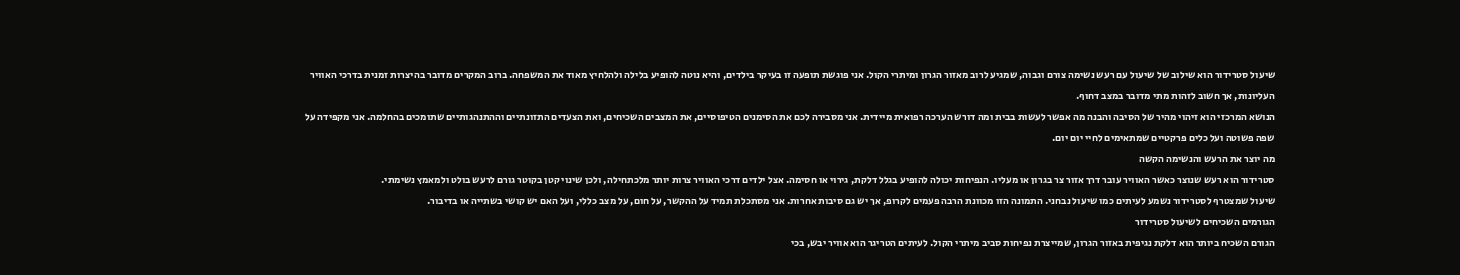שיעול סטרידור הוא שילוב של שיעול עם רעש נשימה צורם וגבוה, שמגיע לרוב מאזור הגרון ומיתרי הקול. אני פוגשת תופעה זו בעיקר בילדים, והיא נוטה להופיע בלילה ולהלחיץ מאוד את המשפחה. ברוב המקרים מדובר בהיצרות זמנית בדרכי האוויר העליונות, אך חשוב לזהות מתי מדובר במצב דחוף.
הנושא המרכזי הוא זיהוי מהיר של הסיבה והבנה מה אפשר לעשות בבית ומה דורש הערכה רפואית מיידית. אני מסבירה לכם את הסימנים הטיפוסיים, את המצבים השכיחים, ואת הצעדים התזונתיים וההתנהגותיים שתומכים בהחלמה. אני מקפידה על שפה פשוטה ועל כלים פרקטיים שמתאימים לחיי יום יום.
מה יוצר את הרעש והנשימה הקשה
סטרידור הוא רעש שנוצר כאשר האוויר עובר דרך אזור צר בגרון או מעליו. הנפיחות יכולה להופיע בגלל דלקת, גירוי או חסימה. אצל ילדים דרכי האוויר צרות יותר מלכתחילה, ולכן שינוי קטן בקוטר גורם לרעש בולט ולמאמץ נשימתי.
שיעול שמצטרף לסטרידור נשמע לעיתים כמו שיעול נבחני. התמונה הזו מכוונת הרבה פעמים לקרופ, אך יש גם סיבות אחרות. אני מסתכלת תמיד על ההקשר, על חום, על מצב כללי, ועל האם יש קושי בשתייה או בדיבור.
הגורמים השכיחים לשיעול סטרידור
הגורם השכיח ביותר הוא דלקת נגיפית באזור הגרון, שמייצרת נפיחות סביב מיתרי הקול. לעיתים הטריגר הוא אוויר יבש, בכי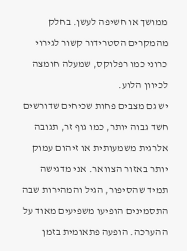ממושך או חשיפה לעשן. בחלק מהמקרים הסטרידור קשור לגירוי כרוני כמו רפלוקס, שמעלה חומצה לכיוון הלוע.
יש גם מצבים פחות שכיחים שדורשים חשד גבוה יותר, כמו גוף זר, תגובה אלרגית משמעותית או זיהום עמוק יותר באזור הצוואר. אני מדגישה תמיד שהסיפור, הגיל והמהירות שבה התסמינים הופיעו משפיעים מאוד על ההערכה. הופעה פתאומית בזמן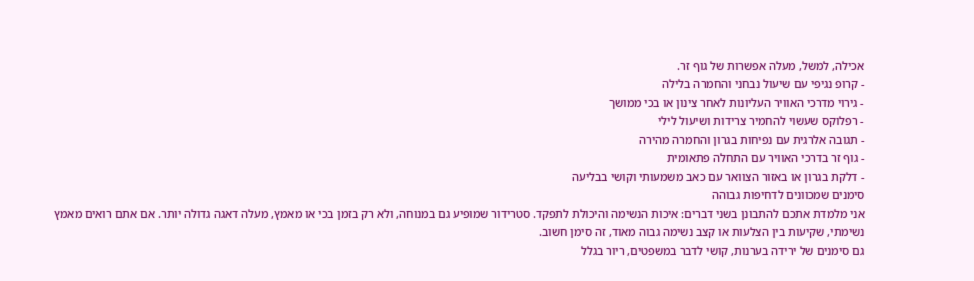אכילה, למשל, מעלה אפשרות של גוף זר.
- קרופ נגיפי עם שיעול נבחני והחמרה בלילה
- גירוי מדרכי האוויר העליונות לאחר צינון או בכי ממושך
- רפלוקס שעשוי להחמיר צרידות ושיעול לילי
- תגובה אלרגית עם נפיחות בגרון והחמרה מהירה
- גוף זר בדרכי האוויר עם התחלה פתאומית
- דלקת בגרון או באזור הצוואר עם כאב משמעותי וקושי בבליעה
סימנים שמכוונים לדחיפות גבוהה
אני מלמדת אתכם להתבונן בשני דברים: איכות הנשימה והיכולת לתפקד. סטרידור שמופיע גם במנוחה, ולא רק בזמן בכי או מאמץ, מעלה דאגה גדולה יותר. אם אתם רואים מאמץ נשימתי, שקיעות בין הצלעות או קצב נשימה גבוה מאוד, זה סימן חשוב.
גם סימנים של ירידה בערנות, קושי לדבר במשפטים, ריור בגלל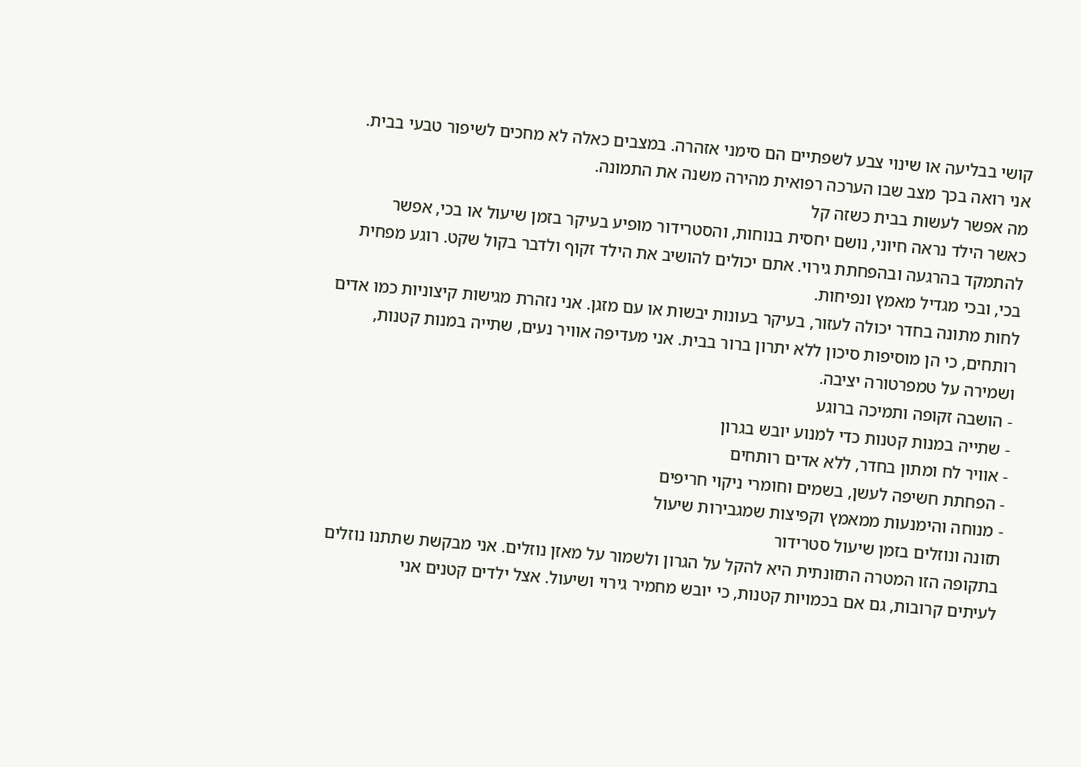קושי בבליעה או שינוי צבע לשפתיים הם סימני אזהרה. במצבים כאלה לא מחכים לשיפור טבעי בבית. אני רואה בכך מצב שבו הערכה רפואית מהירה משנה את התמונה.
מה אפשר לעשות בבית כשזה קל
כאשר הילד נראה חיוני, נושם יחסית בנוחות, והסטרידור מופיע בעיקר בזמן שיעול או בכי, אפשר להתמקד בהרגעה ובהפחתת גירוי. אתם יכולים להושיב את הילד זקוף ולדבר בקול שקט. רוגע מפחית בכי, ובכי מגדיל מאמץ ונפיחות.
לחות מתונה בחדר יכולה לעזור, בעיקר בעונות יבשות או עם מזגן. אני נזהרת מגישות קיצוניות כמו אדים רותחים, כי הן מוסיפות סיכון ללא יתרון ברור בבית. אני מעדיפה אוויר נעים, שתייה במנות קטנות, ושמירה על טמפרטורה יציבה.
- הושבה זקופה ותמיכה ברוגע
- שתייה במנות קטנות כדי למנוע יובש בגרון
- אוויר לח ומתון בחדר, ללא אדים רותחים
- הפחתת חשיפה לעשן, בשמים וחומרי ניקוי חריפים
- מנוחה והימנעות ממאמץ וקפיצות שמגבירות שיעול
תזונה ונוזלים בזמן שיעול סטרידור
בתקופה הזו המטרה התזונתית היא להקל על הגרון ולשמור על מאזן נוזלים. אני מבקשת שתתנו נוזלים לעיתים קרובות, גם אם בכמויות קטנות, כי יובש מחמיר גירוי ושיעול. אצל ילדים קטנים אני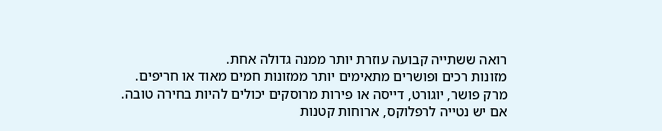רואה ששתייה קבועה עוזרת יותר ממנה גדולה אחת.
מזונות רכים ופושרים מתאימים יותר ממזונות חמים מאוד או חריפים. מרק פושר, יוגורט, דייסה או פירות מרוסקים יכולים להיות בחירה טובה. אם יש נטייה לרפלוקס, ארוחות קטנות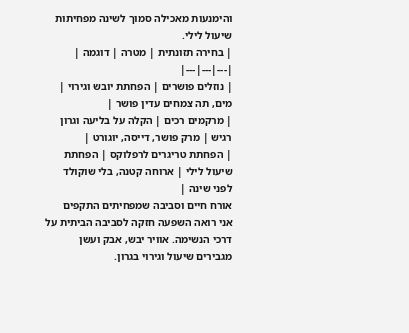והימנעות מאכילה סמוך לשינה מפחיתות שיעול לילי.
| בחירה תזונתית | מטרה | דוגמה |
|---|---|---|
| נוזלים פושרים | הפחתת יובש וגירוי | מים, תה צמחים עדין פושר |
| מרקמים רכים | הקלה על בליעה וגרון רגיש | מרק פושר, דייסה, יוגורט |
| הפחתת טריגרים לרפלוקס | הפחתת שיעול לילי | ארוחה קטנה, בלי שוקולד לפני שינה |
אורח חיים וסביבה שמפחיתים התקפים
אני רואה השפעה חזקה לסביבה הביתית על דרכי הנשימה. אוויר יבש, אבק ועשן מגבירים שיעול וגירוי בגרון.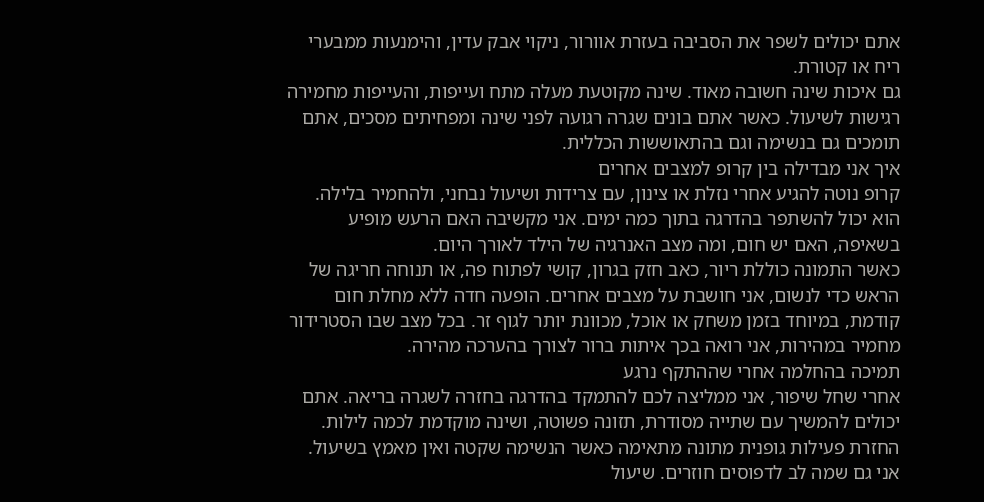אתם יכולים לשפר את הסביבה בעזרת אוורור, ניקוי אבק עדין, והימנעות ממבערי ריח או קטורת.
גם איכות שינה חשובה מאוד. שינה מקוטעת מעלה מתח ועייפות, והעייפות מחמירה רגישות לשיעול. כאשר אתם בונים שגרה רגועה לפני שינה ומפחיתים מסכים, אתם תומכים גם בנשימה וגם בהתאוששות הכללית.
איך אני מבדילה בין קרופ למצבים אחרים
קרופ נוטה להגיע אחרי נזלת או צינון, עם צרידות ושיעול נבחני, ולהחמיר בלילה. הוא יכול להשתפר בהדרגה בתוך כמה ימים. אני מקשיבה האם הרעש מופיע בשאיפה, האם יש חום, ומה מצב האנרגיה של הילד לאורך היום.
כאשר התמונה כוללת ריור, כאב חזק בגרון, קושי לפתוח פה, או תנוחה חריגה של הראש כדי לנשום, אני חושבת על מצבים אחרים. הופעה חדה ללא מחלת חום קודמת, במיוחד בזמן משחק או אוכל, מכוונת יותר לגוף זר. בכל מצב שבו הסטרידור מחמיר במהירות, אני רואה בכך איתות ברור לצורך בהערכה מהירה.
תמיכה בהחלמה אחרי שההתקף נרגע
אחרי שחל שיפור, אני ממליצה לכם להתמקד בהדרגה בחזרה לשגרה בריאה. אתם יכולים להמשיך עם שתייה מסודרת, תזונה פשוטה, ושינה מוקדמת לכמה לילות. החזרת פעילות גופנית מתונה מתאימה כאשר הנשימה שקטה ואין מאמץ בשיעול.
אני גם שמה לב לדפוסים חוזרים. שיעול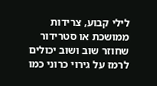לילי קבוע, צרידות ממושכת או סטרידור שחוזר שוב ושוב יכולים לרמז על גירוי כרוני כמו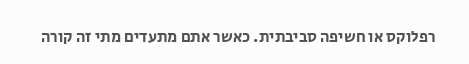רפלוקס או חשיפה סביבתית. כאשר אתם מתעדים מתי זה קורה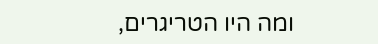ומה היו הטריגרים,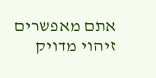אתם מאפשרים זיהוי מדויק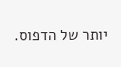יותר של הדפוס.